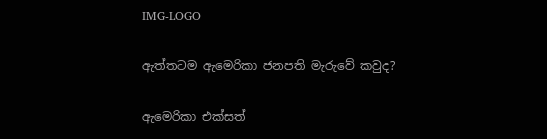IMG-LOGO

ඇත්තටම ඇමෙරිකා ජනපති මැරුවේ කවුද?

ඇමෙරිකා එක්සත්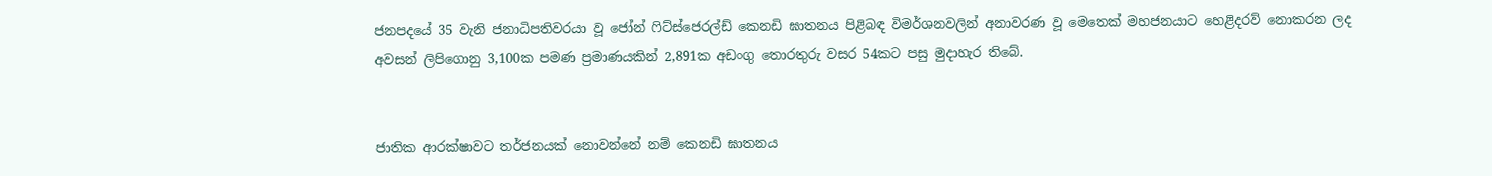ජනපදයේ 35 වැනි ජනාධිපතිවරයා වූ ජෝන් ෆිට්ස්ජෙරල්ඩ් කෙනඩි ඝාතනය පිළිබඳ විමර්ශනවලින් අනාවරණ වූ මෙතෙක් මහජනයාට හෙළිදරව් නොකරන ලද අවසන් ලිපිගොනු 3,100ක පමණ ප්‍රමාණයකින් 2,891ක අඩංගු තොරතුරු වසර 54කට පසු මුදාහැර තිබේ.


ජාතික ආරක්ෂාවට තර්ජනයක් නොවන්නේ නම් කෙනඩි ඝාතනය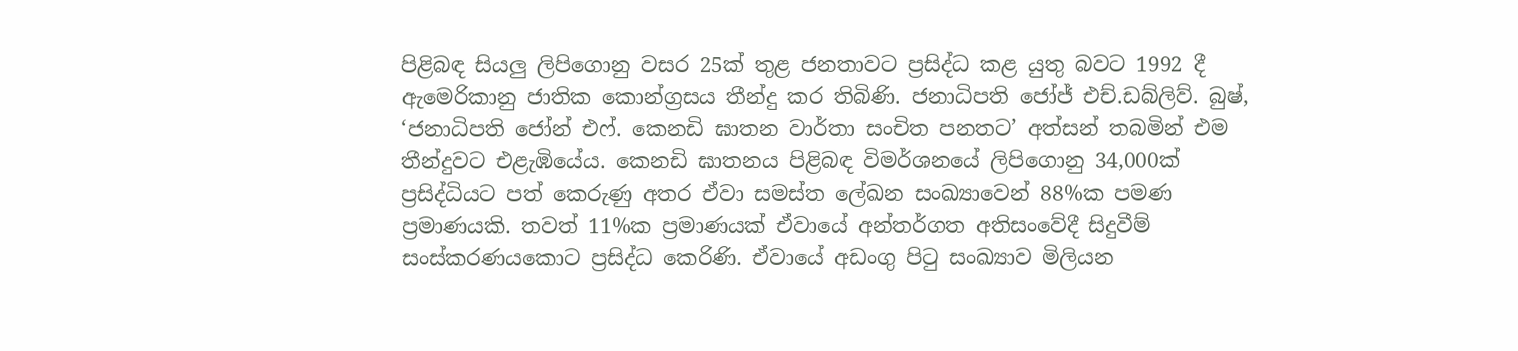පිළිබඳ සියලු ලිපිගොනු වසර 25ක් තුළ ජනතාවට ප්‍රසිද්ධ කළ යුතු බවට 1992 දී ඇමෙරිකානු ජාතික කොන්ග්‍රසය තීන්දු කර තිබිණි. ජනාධිපති ජෝජ් එච්.ඩබ්ලිව්. බුෂ්, ‘ජනාධිපති ජෝන් එෆ්. කෙනඩි ඝාතන වාර්තා සංචිත පනතට’ අත්සන් තබමින් එම තීන්දුවට එළැඹියේය. කෙනඩි ඝාතනය පිළිබඳ විමර්ශනයේ ලිපිගොනු 34,000ක් ප්‍රසිද්ධියට පත් කෙරුණු අතර ඒවා සමස්ත ලේඛන සංඛ්‍යාවෙන් 88%ක පමණ ප්‍රමාණයකි. තවත් 11%ක ප්‍රමාණයක් ඒවායේ අන්තර්ගත අතිසංවේදී සිදුවීම් සංස්කරණයකොට ප්‍රසිද්ධ කෙරිණි. ඒවායේ අඩංගු පිටු සංඛ්‍යාව මිලියන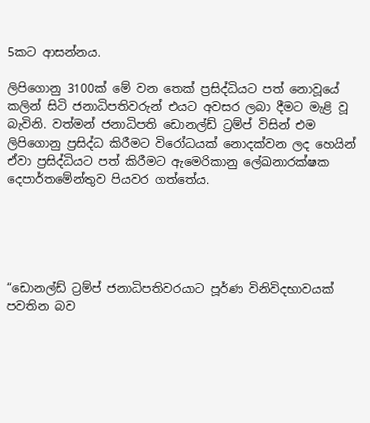5කට ආසන්නය.

ලිපිගොනු 3100ක් මේ වන තෙක් ප්‍රසිද්ධියට පත් නොවූයේ කලින් සිටි ජනාධිපතිවරුන් එයට අවසර ලබා දීමට මැළි වූ බැවිනි. වත්මන් ජනාධිපති ඩොනල්ඩ් ට්‍රම්ප් විසින් එම ලිපිගොනු ප්‍රසිද්ධ කිරීමට විරෝධයක් නොදක්වන ලද හෙයින් ඒවා ප්‍රසිද්ධියට පත් කිරීමට ඇමෙරිකානු ලේඛනාරක්ෂක දෙපාර්තමේන්තුව පියවර ගත්තේය.





“ඩොනල්ඩ් ට්‍රම්ප් ජනාධිපතිවරයාට පූර්ණ විනිවිදභාවයක් පවතින බව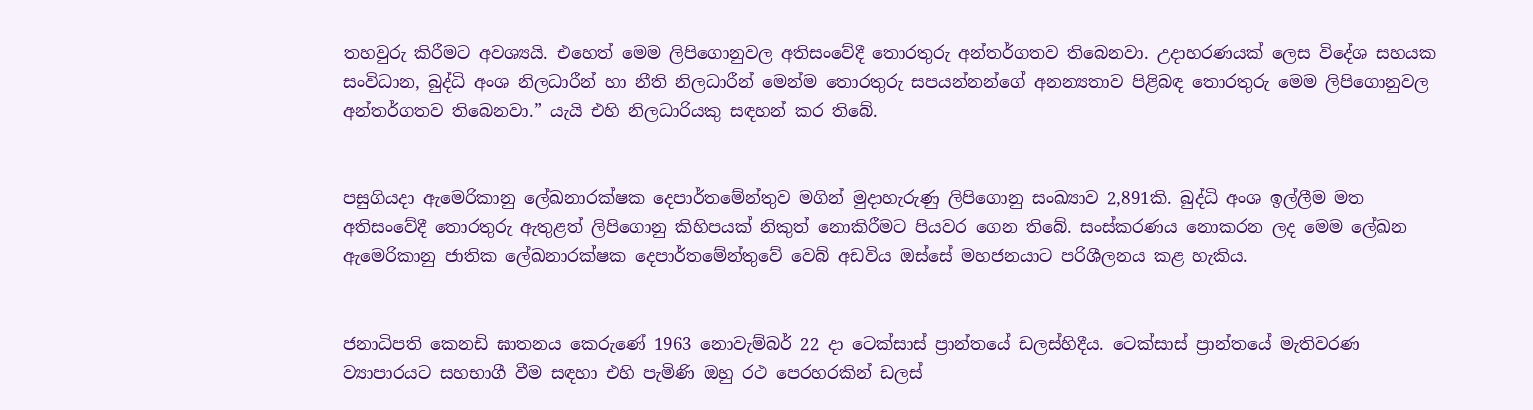තහවුරු කිරීමට අවශ්‍යයි. එහෙත් මෙම ලිපිගොනුවල අතිසංවේදී තොරතුරු අන්තර්ගතව තිබෙනවා. උදාහරණයක් ලෙස විදේශ සහයක සංවිධාන, බුද්ධි අංශ නිලධාරීන් හා නීති නිලධාරීන් මෙන්ම තොරතුරු සපයන්නන්ගේ අනන්‍යතාව පිළිබඳ තොරතුරු මෙම ලිපිගොනුවල අන්තර්ගතව තිබෙනවා.” යැයි එහි නිලධාරියකු සඳහන් කර තිබේ.


පසුගියදා ඇමෙරිකානු ලේඛනාරක්ෂක දෙපාර්තමේන්තුව මගින් මුදාහැරුණු ලිපිගොනු සංඛ්‍යාව 2,891කි. බුද්ධි අංශ ඉල්ලීම මත අතිසංවේදී තොරතුරු ඇතුළත් ලිපිගොනු කිහිපයක් නිකුත් නොකිරීමට පියවර ගෙන තිබේ. සංස්කරණය නොකරන ලද මෙම ලේඛන ඇමෙරිකානු ජාතික ලේඛනාරක්ෂක දෙපාර්තමේන්තුවේ වෙබ් අඩවිය ඔස්සේ මහජනයාට පරිශීලනය කළ හැකිය.


ජනාධිපති කෙනඩි ඝාතනය කෙරුණේ 1963 නොවැම්බර් 22 දා ටෙක්සාස් ප්‍රාන්තයේ ඩලස්හිදීය. ටෙක්සාස් ප්‍රාන්තයේ මැතිවරණ ව්‍යාපාරයට සහභාගී වීම සඳහා එහි පැමිණි ඔහු රථ පෙරහරකින් ඩලස්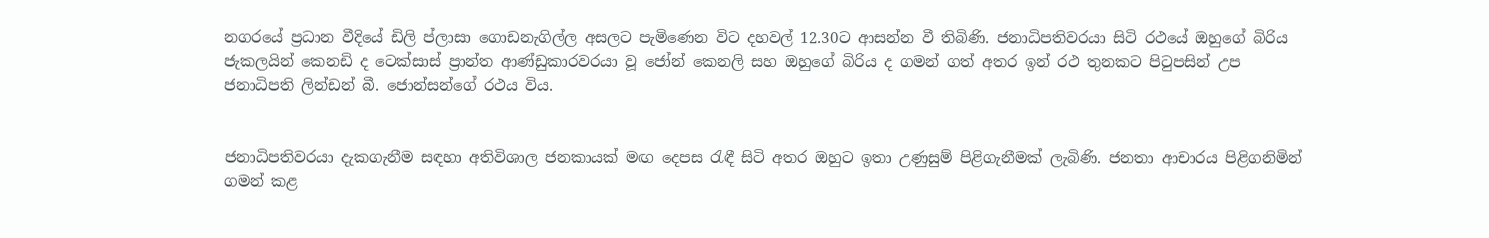නගරයේ ප්‍රධාන වීදියේ ඩිලි ප්ලාසා ගොඩනැගිල්ල අසලට පැමිණෙන විට දහවල් 12.30ට ආසන්න වී තිබිණි. ජනාධිපතිවරයා සිටි රථයේ ඔහුගේ බිරිය ජැකලයින් කෙනඩි ද ටෙක්සාස් ප්‍රාන්ත ආණ්ඩුකාරවරයා වූ ජෝන් කෙනලි සහ ඔහුගේ බිරිය ද ගමන් ගත් අතර ඉන් රථ තුනකට පිටුපසින් උප ජනාධිපති ලින්ඩන් බී. ජොන්සන්ගේ රථය විය.


ජනාධිපතිවරයා දැකගැනීම සඳහා අතිවිශාල ජනකායක් මඟ දෙපස රැඳී සිටි අතර ඔහුට ඉතා උණුසුම් පිළිගැනීමක් ලැබිණි. ජනතා ආචාරය පිළිගනිමින් ගමන් කළ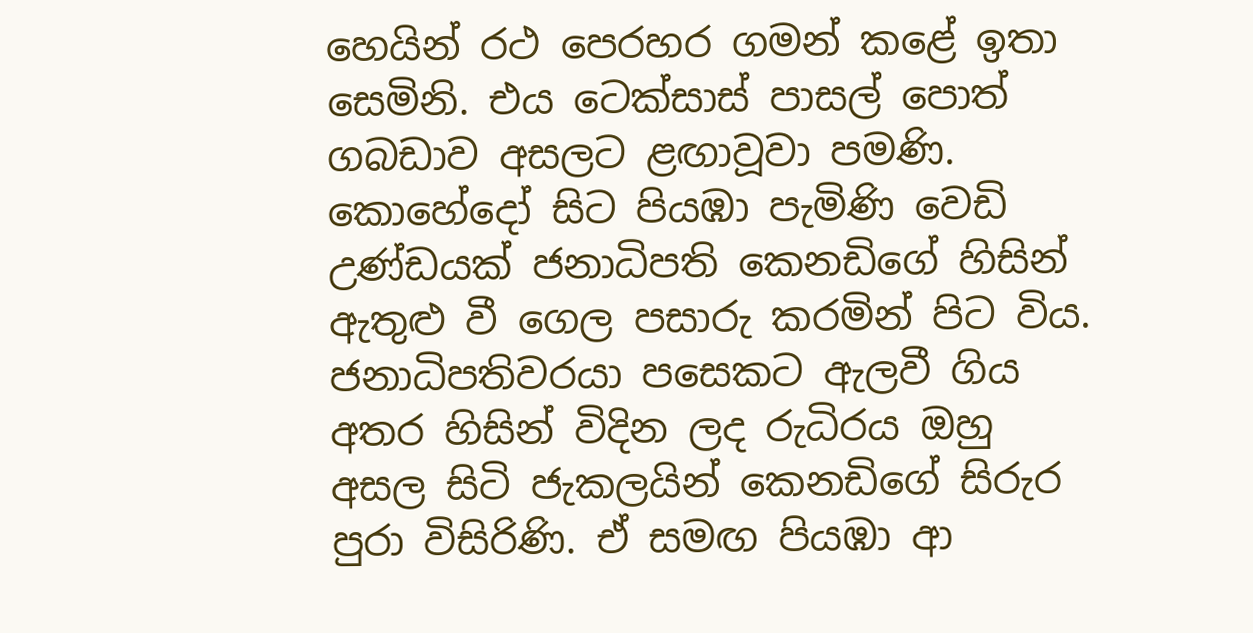හෙයින් රථ පෙරහර ගමන් කළේ ඉතා සෙමිනි. එය ටෙක්සාස් පාසල් පොත් ගබඩාව අසලට ළඟාවූවා පමණි. කොහේදෝ සිට පියඹා පැමිණි වෙඩි උණ්ඩයක් ජනාධිපති කෙනඩිගේ හිසින් ඇතුළු වී ගෙල පසාරු කරමින් පිට විය. ජනාධිපතිවරයා පසෙකට ඇලවී ගිය අතර හිසින් විදින ලද රුධිරය ඔහු අසල සිටි ජැකලයින් කෙනඩිගේ සිරුර පුරා විසිරිණි. ඒ සමඟ පියඹා ආ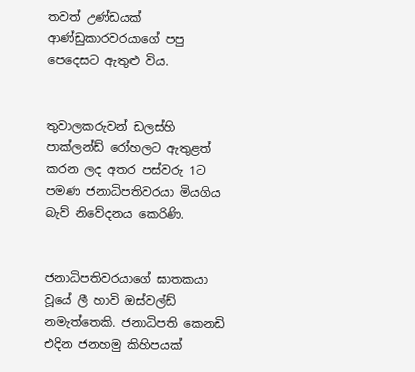තවත් උණ්ඩයක් ආණ්ඩුකාරවරයාගේ පපු පෙදෙසට ඇතුළු විය.


තුවාලකරුවන් ඩලස්හි පාක්ලන්ඩ් රෝහලට ඇතුළත් කරන ලද අතර පස්වරු 1ට පමණ ජනාධිපතිවරයා මියගිය බැව් නිවේදනය කෙරිණි.


ජනාධිපතිවරයාගේ ඝාතකයා වූයේ ලී හාවි ඔස්වල්ඩ් නමැත්තෙකි. ජනාධිපති කෙනඩි එදින ජනහමු කිහිපයක්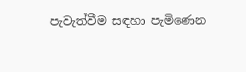පැවැත්වීම සඳහා පැමිණෙන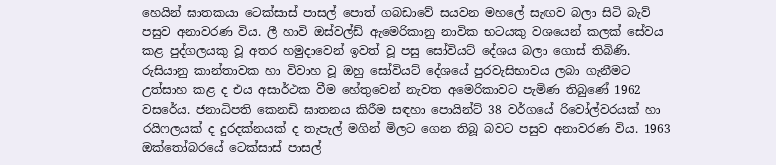හෙයින් ඝාතකයා ටෙක්සාස් පාසල් පොත් ගබඩාවේ සයවන මහලේ සැඟව බලා සිටි බැව් පසුව අනාවරණ විය. ලී හාවි ඔස්වල්ඩ් ඇමෙරිකානු නාවික භටයකු වශයෙන් කලක් සේවය කළ පුද්ගලයකු වූ අතර හමුදාවෙන් ඉවත් වූ පසු සෝවියට් දේශය බලා ගොස් තිබිණි. රුසියානු කාන්තාවක හා විවාහ වූ ඔහු සෝවියට් දේශයේ පුරවැසිභාවය ලබා ගැනීමට උත්සාහ කළ ද එය අසාර්ථක වීම හේතුවෙන් නැවත අමෙරිකාවට පැමිණ තිබුණේ 1962 වසරේය. ජනාධිපති කෙනඩි ඝාතනය කිරීම සඳහා පොයින්ට් 38 වර්ගයේ රිවෝල්වරයක් හා රයිෆලයක් ද දුරදක්නයක් ද තැපැල් මගින් මිලට ගෙන තිබූ බවට පසුව අනාවරණ විය. 1963 ඔක්තෝබරයේ ටෙක්සාස් පාසල්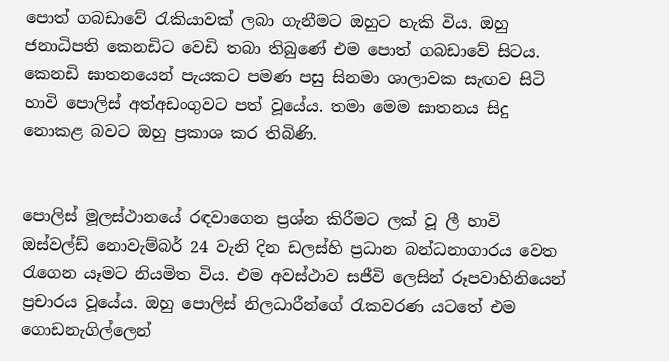පොත් ගබඩාවේ රැකියාවක් ලබා ගැනීමට ඔහුට හැකි විය. ඔහු ජනාධිපති කෙනඩිට වෙඩි තබා තිබුණේ එම පොත් ගබඩාවේ සිටය. කෙනඩි ඝාතනයෙන් පැයකට පමණ පසු සිනමා ශාලාවක සැඟව සිටි හාවි පොලිස් අත්අඩංගුවට පත් වූයේය. තමා මෙම ඝාතනය සිදු නොකළ බවට ඔහු ප්‍රකාශ කර තිබිණි.


පොලිස් මූලස්ථානයේ රඳවාගෙන ප්‍රශ්න කිරීමට ලක් වූ ලී හාවි ඔස්වල්ඩ් නොවැම්බර් 24 වැනි දින ඩලස්හි ප්‍රධාන බන්ධනාගාරය වෙත රැගෙන යෑමට නියමිත විය. එම අවස්ථාව සජීවි ලෙසින් රූපවාහිනියෙන් ප්‍රචාරය වූයේය. ඔහු පොලිස් නිලධාරීන්ගේ රැකවරණ යටතේ එම ගොඩනැගිල්ලෙන්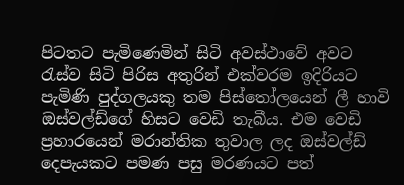පිටතට පැමිණෙමින් සිටි අවස්ථාවේ අවට රැස්ව සිටි පිරිස අතුරින් එක්වරම ඉදිරියට පැමිණි පුද්ගලයකු තම පිස්තෝලයෙන් ලී හාවි ඔස්වල්ඩ්ගේ හිසට වෙඩි තැබීය. එම වෙඩි ප්‍රහාරයෙන් මරාන්තික තුවාල ලද ඔස්වල්ඩ් දෙපැයකට පමණ පසු මරණයට පත්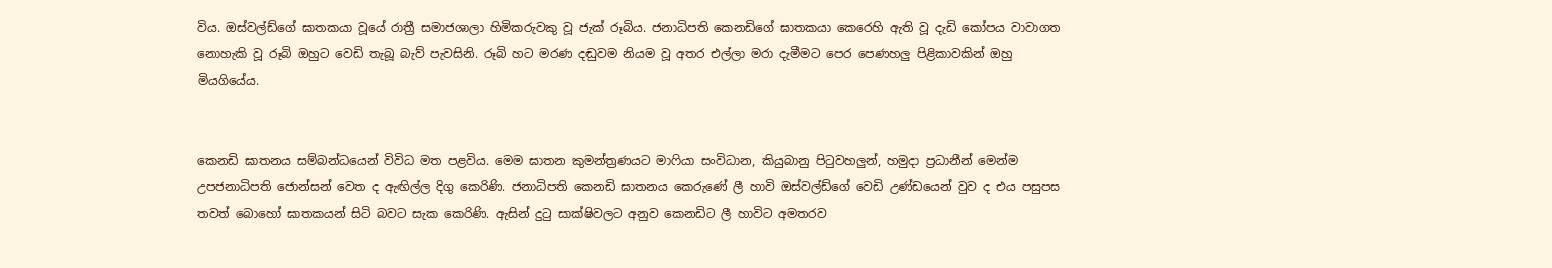විය. ඔස්වල්ඩ්ගේ ඝාතකයා වූයේ රාත්‍රී සමාජශාලා හිමිකරුවකු වූ ජැක් රූබිය. ජනාධිපති කෙනඩිගේ ඝාතකයා කෙරෙහි ඇති වූ දැඩි කෝපය වාවාගත නොහැකි වූ රූබි ඔහුට වෙඩි තැබූ බැව් පැවසිනි. රූබි හට මරණ දඬුවම නියම වූ අතර එල්ලා මරා දැමීමට පෙර පෙණහලු පිළිකාවකින් ඔහු මියගියේය.


කෙනඩි ඝාතනය සම්බන්ධයෙන් විවිධ මත පළවිය. මෙම ඝාතන කුමන්ත්‍රණයට මාෆියා සංවිධාන, කියුබානු පිටුවහලුන්, හමුදා ප්‍රධානීන් මෙන්ම උපජනාධිපති ජොන්සන් වෙත ද ඇඟිල්ල දිගු කෙරිණි. ජනාධිපති කෙනඩි ඝාතනය කෙරුණේ ලී හාවි ඔස්වල්ඩ්ගේ වෙඩි උණ්ඩයෙන් වුව ද එය පසුපස තවත් බොහෝ ඝාතකයන් සිටි බවට සැක කෙරිණි. ඇසින් දුටු සාක්ෂිවලට අනුව කෙනඩිට ලී හාවිට අමතරව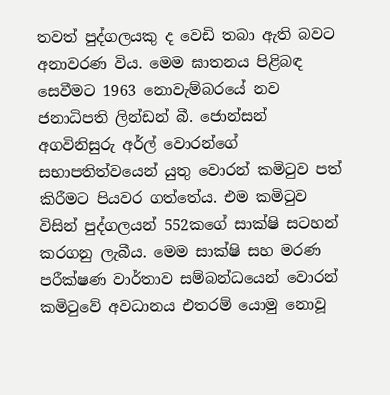තවත් පුද්ගලයකු ද වෙඩි තබා ඇති බවට අනාවරණ විය. මෙම ඝාතනය පිළිබඳ සෙවීමට 1963 නොවැම්බරයේ නව ජනාධිපති ලින්ඩන් බී. ජොන්සන් අගවිනිසුරු අර්ල් වොරන්ගේ සභාපතිත්වයෙන් යුතු වොරන් කමිටුව පත් කිරීමට පියවර ගත්තේය. එම කමිටුව විසින් පුද්ගලයන් 552කගේ සාක්ෂි සටහන් කරගනු ලැබීය. මෙම සාක්ෂි සහ මරණ පරීක්ෂණ වාර්තාව සම්බන්ධයෙන් වොරන් කමිටුවේ අවධානය එතරම් යොමු නොවූ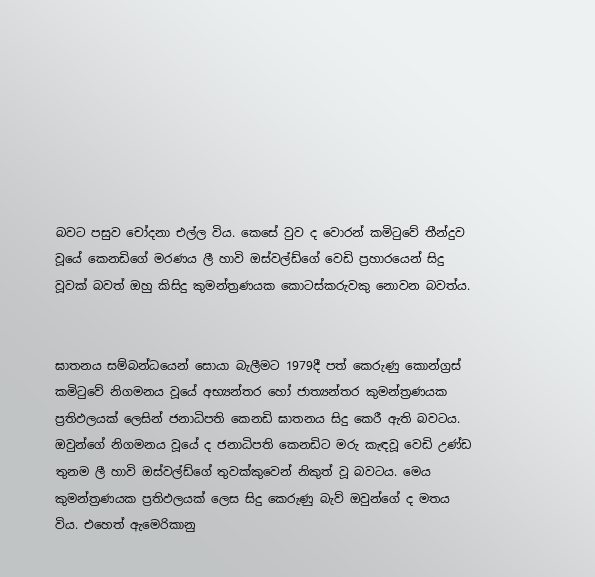බවට පසුව චෝදනා එල්ල විය. කෙසේ වුව ද වොරන් කමිටුවේ තීන්දුව වූයේ කෙනඩිගේ මරණය ලී හාවි ඔස්වල්ඩ්ගේ වෙඩි ප්‍රහාරයෙන් සිදු වූවක් බවත් ඔහු කිසිදු කුමන්ත්‍රණයක කොටස්කරුවකු නොවන බවත්ය.


ඝාතනය සම්බන්ධයෙන් සොයා බැලීමට 1979දී පත් කෙරුණු කොන්ග්‍රස් කමිටුවේ නිගමනය වූයේ අභ්‍යන්තර හෝ ජාත්‍යන්තර කුමන්ත්‍රණයක ප්‍රතිඵලයක් ලෙසින් ජනාධිපති කෙනඩි ඝාතනය සිදු කෙරී ඇති බවටය. ඔවුන්ගේ නිගමනය වූයේ ද ජනාධිපති කෙනඩිට මරු කැඳවූ වෙඩි උණ්ඩ තුනම ලී හාවි ඔස්වල්ඩ්ගේ තුවක්කුවෙන් නිකුත් වූ බවටය. මෙය කුමන්ත්‍රණයක ප්‍රතිඵලයක් ලෙස සිදු කෙරුණු බැව් ඔවුන්ගේ ද මතය විය. එහෙත් ඇමෙරිකානු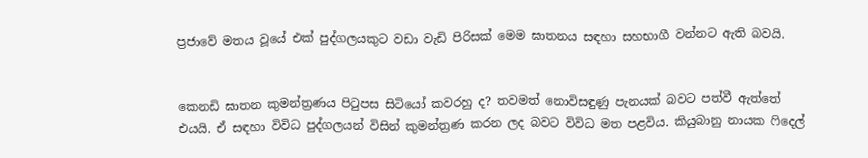ප්‍රජාවේ මතය වූයේ එක් පුද්ගලයකුට වඩා වැඩි පිරිසක් මෙම ඝාතනය සඳහා සහභාගී වන්නට ඇති බවයි.


කෙනඩි ඝාතන කුමන්ත්‍රණය පිටුපස සිටියෝ කවරහු ද? තවමත් නොවිසඳුණු පැනයක් බවට පත්වී ඇත්තේ එයයි. ඒ සඳහා විවිධ පුද්ගලයන් විසින් කුමන්ත්‍රණ කරන ලද බවට විවිධ මත පළවිය. කියුබානු නායක ෆිදෙල්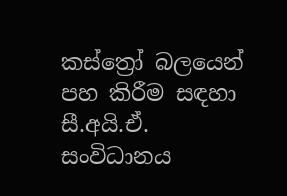කස්ත්‍රෝ බලයෙන් පහ කිරීම සඳහා සී.අයි.ඒ. සංවිධානය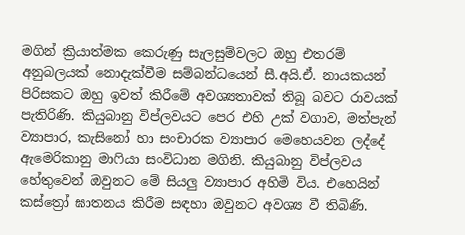මගින් ක්‍රියාත්මක කෙරුණු සැලසුම්වලට ඔහු එතරම් අනුබලයක් නොදැක්වීම සම්බන්ධයෙන් සී.අයි.ඒ. නායකයන් පිරිසකට ඔහු ඉවත් කිරීමේ අවශ්‍යතාවක් තිබූ බවට රාවයක් පැතිරිණි. කියුබානු විප්ලවයට පෙර එහි උක් වගාව, මත්පැන් ව්‍යාපාර, කැසිනෝ හා සංචාරක ව්‍යාපාර මෙහෙයවන ලද්දේ ඇමෙරිකානු මාෆියා සංවිධාන මගිනි. කියුබානු විප්ලවය හේතුවෙන් ඔවුනට මේ සියලු ව්‍යාපාර අහිමි විය. එහෙයින් කස්ත්‍රෝ ඝාතනය කිරීම සඳහා ඔවුනට අවශ්‍ය වී තිබිණි.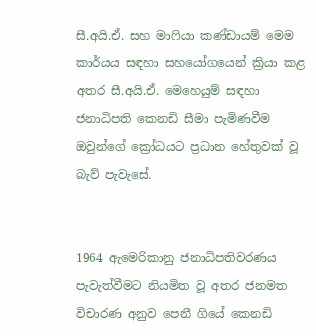සී.අයි.ඒ. සහ මාෆියා කණ්ඩායම් මෙම කාර්යය සඳහා සහයෝගයෙන් ක්‍රියා කළ අතර සී.අයි.ඒ. මෙහෙයුම් සඳහා ජනාධිපති කෙනඩි සීමා පැමිණවීම ඔවුන්ගේ ක්‍රෝධයට ප්‍රධාන හේතුවක් වූ බැව් පැවැසේ.


1964 ඇමෙරිකානු ජනාධිපතිවරණය පැවැත්වීමට නියමිත වූ අතර ජනමත විචාරණ අනුව පෙනී ගියේ කෙනඩි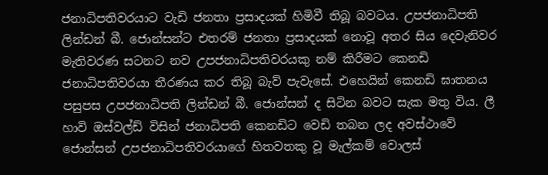ජනාධිපතිවරයාට වැඩි ජනතා ප්‍රසාදයක් හිමිවී තිබූ බවටය. උපජනාධිපති ලින්ඩන් බී. ජොන්සන්ට එතරම් ජනතා ප්‍රසාදයක් නොවූ අතර සිය දෙවැනිවර මැතිවරණ සටනට නව උපජනාධිපතිවරයකු නම් කිරීමට කෙනඩි ජනාධිපතිවරයා තීරණය කර තිබූ බැව් පැවැසේ. එහෙයින් කෙනඩි ඝාතනය පසුපස උපජනාධිපති ලින්ඩන් බී. ජොන්සන් ද සිටින බවට සැක මතු විය. ලී හාවි ඔස්වල්ඩ් විසින් ජනාධිපති කෙනඩිට වෙඩි තබන ලද අවස්ථාවේ ජොන්සන් උපජනාධිපතිවරයාගේ හිතවතකු වූ මැල්කම් වොලස්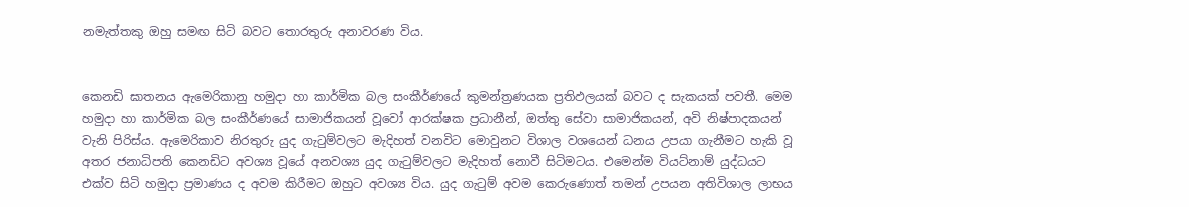නමැත්තකු ඔහු සමඟ සිටි බවට තොරතුරු අනාවරණ විය.


කෙනඩි ඝාතනය ඇමෙරිකානු හමුදා හා කාර්මික බල සංකීර්ණයේ කුමන්ත්‍රණයක ප්‍රතිඵලයක් බවට ද සැකයක් පවතී. මෙම හමුදා හා කාර්මික බල සංකීර්ණයේ සාමාජිකයන් වූවෝ ආරක්ෂක ප්‍රධානීන්, ඔත්තු සේවා සාමාජිකයන්, අවි නිෂ්පාදකයන් වැනි පිරිස්ය. ඇමෙරිකාව නිරතුරු යුද ගැටුම්වලට මැදිහත් වනවිට මොවුනට විශාල වශයෙන් ධනය උපයා ගැනීමට හැකි වූ අතර ජනාධිපති කෙනඩිට අවශ්‍ය වූයේ අනවශ්‍ය යුද ගැටුම්වලට මැදිහත් නොවී සිටිමටය. එමෙන්ම වියට්නාම් යුද්ධයට එක්ව සිටි හමුදා ප්‍රමාණය ද අවම කිරීමට ඔහුට අවශ්‍ය විය. යුද ගැටුම් අවම කෙරුණොත් තමන් උපයන අතිවිශාල ලාභය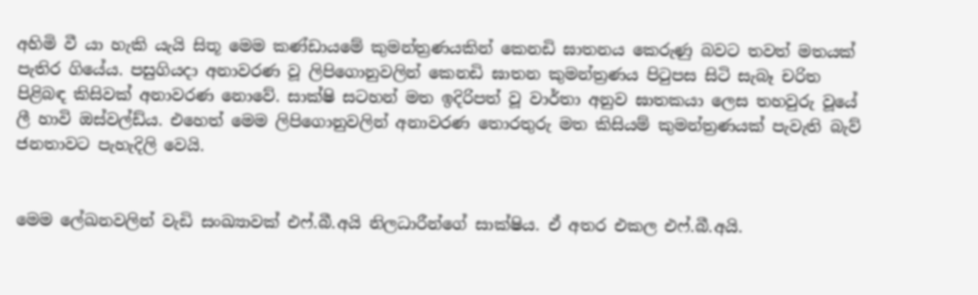අහිමි වී යා හැකි යැයි සිතූ මෙම කණ්ඩායමේ කුමන්ත්‍රණයකින් කෙනඩි ඝාතනය කෙරුණු බවට තවත් මතයක් පැතිර ගියේය. පසුගියදා අනාවරණ වූ ලිපිගොනුවලින් කෙනඩි ඝාතන කුමන්ත්‍රණය පිටුපස සිටි සැබෑ චරිත පිළිබඳ කිසිවක් අනාවරණ නොවේ. සාක්ෂි සටහන් මත ඉදිරිපත් වූ වාර්තා අනුව ඝාතකයා ලෙස තහවුරු වූයේ ලී හාවි ඔස්වල්ඩ්ය. එහෙත් මෙම ලිපිගොනුවලින් අනාවරණ තොරතුරු මත කිසියම් කුමන්ත්‍රණයක් පැවැති බැව් ජනතාවට පැහැදිලි වෙයි.


මෙම ලේඛනවලින් වැඩි සංඛ්‍යාවක් එෆ්.බී.අයි නිලධාරීන්ගේ සාක්ෂිය. ඒ අතර එකල එෆ්.බී.අයි.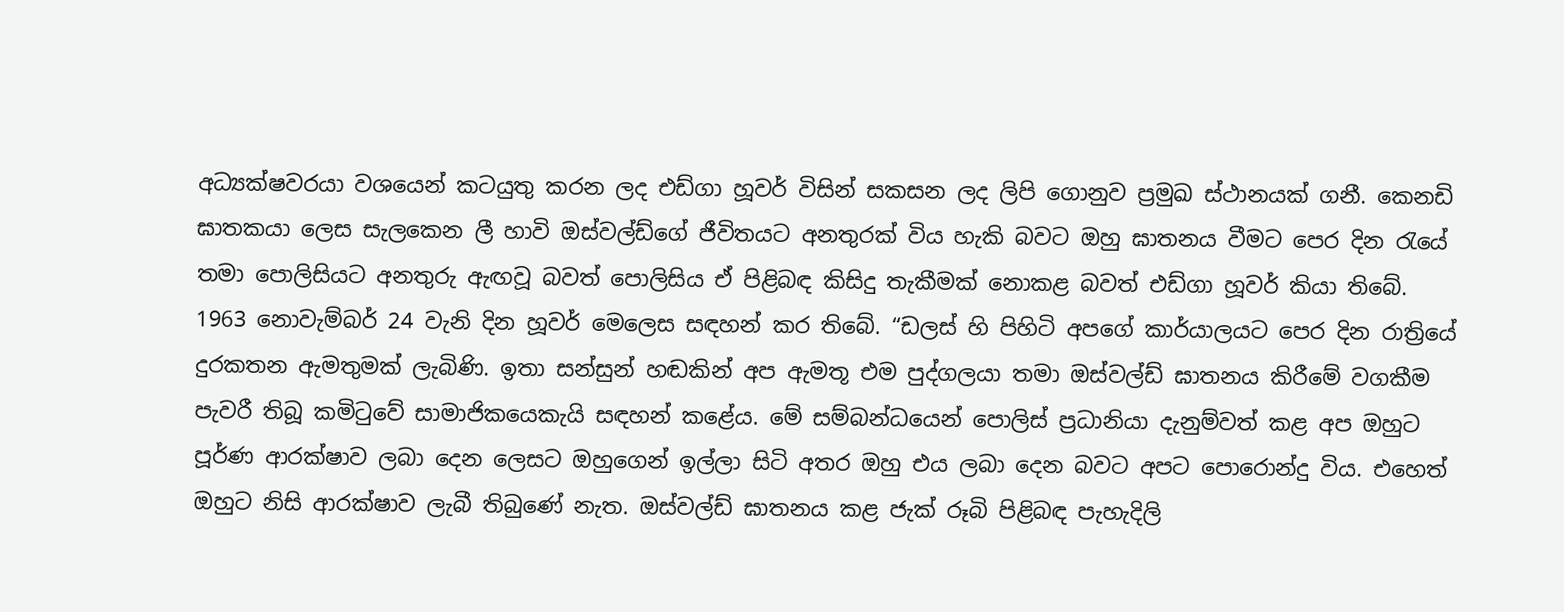අධ්‍යක්ෂවරයා වශයෙන් කටයුතු කරන ලද එඩ්ගා හූවර් විසින් සකසන ලද ලිපි ගොනුව ප්‍රමුඛ ස්ථානයක් ගනී. කෙනඩි ඝාතකයා ලෙස සැලකෙන ලී හාවි ඔස්වල්ඩ්ගේ ජීවිතයට අනතුරක් විය හැකි බවට ඔහු ඝාතනය වීමට පෙර දින රැයේ තමා පොලිසියට අනතුරු ඇඟවූ බවත් පොලිසිය ඒ පිළිබඳ කිසිදු තැකීමක් නොකළ බවත් එඩ්ගා හූවර් කියා තිබේ.
1963 නොවැම්බර් 24 වැනි දින හූවර් මෙලෙස සඳහන් කර තිබේ. “ඩලස් හි පිහිටි අපගේ කාර්යාලයට පෙර දින රාත්‍රියේ දුරකතන ඇමතුමක් ලැබිණි. ඉතා සන්සුන් හඬකින් අප ඇමතූ එම පුද්ගලයා තමා ඔස්වල්ඩ් ඝාතනය කිරීමේ වගකීම පැවරී තිබූ කමිටුවේ සාමාජිකයෙකැයි සඳහන් කළේය. මේ සම්බන්ධයෙන් පොලිස් ප්‍රධානියා දැනුම්වත් කළ අප ඔහුට පූර්ණ ආරක්ෂාව ලබා දෙන ලෙසට ඔහුගෙන් ඉල්ලා සිටි අතර ඔහු එය ලබා දෙන බවට අපට පොරොන්දු විය. එහෙත් ඔහුට නිසි ආරක්ෂාව ලැබී තිබුණේ නැත. ඔස්වල්ඩ් ඝාතනය කළ ජැක් රූබි පිළිබඳ පැහැදිලි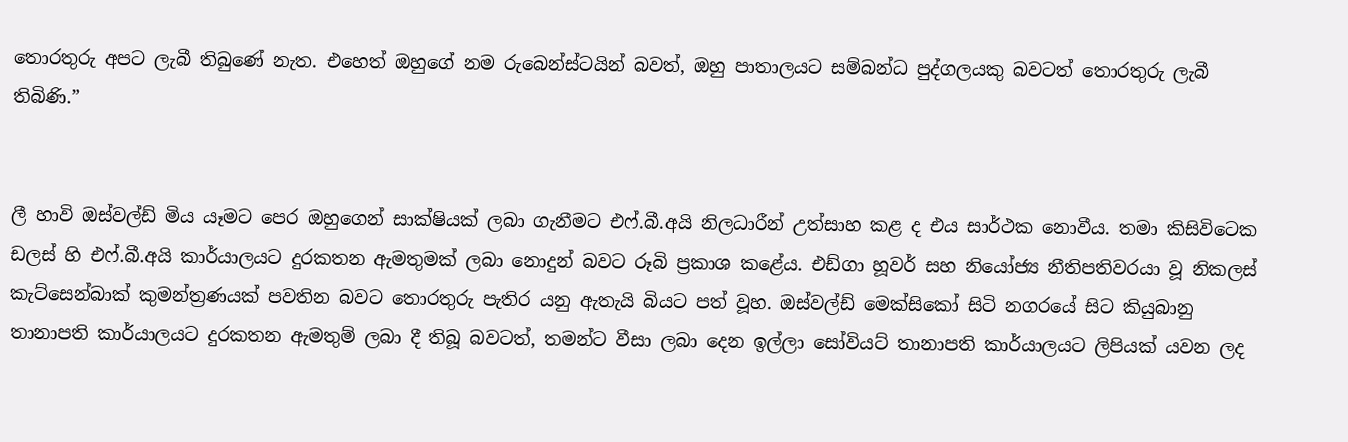තොරතුරු අපට ලැබී තිබුණේ නැත. එහෙත් ඔහුගේ නම රුබෙන්ස්ටයින් බවත්, ඔහු පාතාලයට සම්බන්ධ පුද්ගලයකු බවටත් තොරතුරු ලැබී තිබිණි.”


ලී හාවි ඔස්වල්ඩ් මිය යෑමට පෙර ඔහුගෙන් සාක්ෂියක් ලබා ගැනීමට එෆ්.බී.අයි නිලධාරීන් උත්සාහ කළ ද එය සාර්ථක නොවීය. තමා කිසිවිටෙක ඩලස් හි එෆ්.බී.අයි කාර්යාලයට දුරකතන ඇමතුමක් ලබා නොදුන් බවට රූබි ප්‍රකාශ කළේය. එඩ්ගා හූවර් සහ නියෝජ්‍ය නීතිපතිවරයා වූ නිකලස් කැට්සෙන්බාක් කුමන්ත්‍රණයක් පවතින බවට තොරතුරු පැතිර යනු ඇතැයි බියට පත් වූහ. ඔස්වල්ඩ් මෙක්සිකෝ සිටි නගරයේ සිට කියුබානු තානාපති කාර්යාලයට දුරකතන ඇමතුම් ලබා දී තිබූ බවටත්, තමන්ට වීසා ලබා දෙන ඉල්ලා සෝවියට් තානාපති කාර්යාලයට ලිපියක් යවන ලද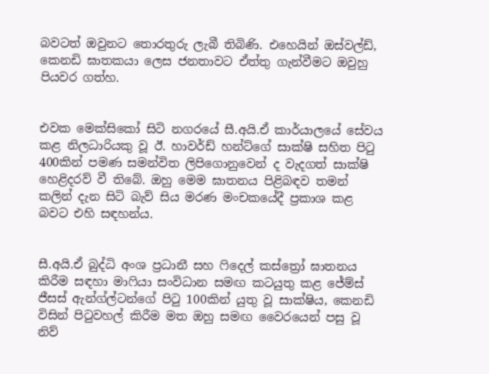බවටත් ඔවුනට තොරතුරු ලැබී තිබිණි. එහෙයින් ඔස්වල්ඩ්, කෙනඩි ඝාතකයා ලෙස ජනතාවට ඒත්තු ගැන්වීමට ඔවුහු පියවර ගත්හ.


එවක මෙක්සිකෝ සිටි නගරයේ සී.අයි.ඒ කාර්යාලයේ සේවය කළ නිලධාරියකු වූ ඊ. හාවර්ඩ් හන්ට්ගේ සාක්ෂි සහිත පිටු 400කින් පමණ සමන්විත ලිපිගොනුවෙන් ද වැදගත් සාක්ෂි හෙළිදරව් වී තිබේ. ඔහු මෙම ඝාතනය පිළිබඳව තමන් කලින් දැන සිටි බැව් සිය මරණ මංචකයේදී ප්‍රකාශ කළ බවට එහි සඳහන්ය.


සී.අයි.ඒ බුද්ධි අංශ ප්‍රධානී සහ ෆිදෙල් කස්ත්‍රෝ ඝාතනය කිරීම සඳහා මාෆියා සංවිධාන සමඟ කටයුතු කළ ජේම්ස් ජීසස් ඇන්ග්ල්ටන්ගේ පිටු 100කින් යුතු වූ සාක්ෂිය, කෙනඩි විසින් පිටුවහල් කිරීම මත ඔහු සමඟ වෛරයෙන් පසු වූ නිව්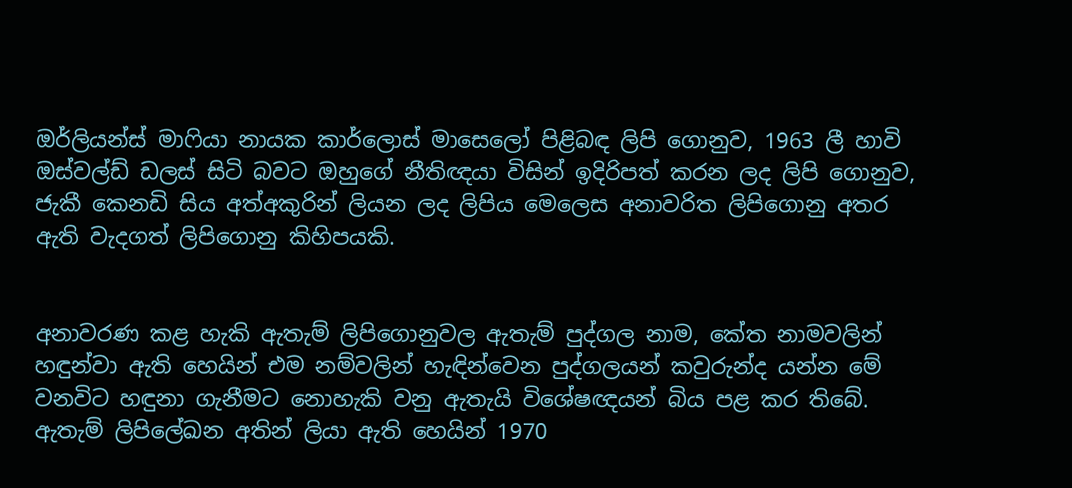ඔර්ලියන්ස් මාෆියා නායක කාර්ලොස් මාසෙලෝ පිළිබඳ ලිපි ගොනුව, 1963 ලී හාවි ඔස්වල්ඩ් ඩලස් සිටි බවට ඔහුගේ නීතිඥයා විසින් ඉදිරිපත් කරන ලද ලිපි ගොනුව, ජැකී කෙනඩි සිය අත්අකුරින් ලියන ලද ලිපිය මෙලෙස අනාවරිත ලිපිගොනු අතර ඇති වැදගත් ලිපිගොනු කිහිපයකි.


අනාවරණ කළ හැකි ඇතැම් ලිපිගොනුවල ඇතැම් පුද්ගල නාම, කේත නාමවලින් හඳුන්වා ඇති හෙයින් එම නම්වලින් හැඳින්වෙන පුද්ගලයන් කවුරුන්ද යන්න මේ වනවිට හඳුනා ගැනීමට නොහැකි වනු ඇතැයි විශේෂඥයන් බිය පළ කර තිබේ. ඇතැම් ලිපිලේඛන අතින් ලියා ඇති හෙයින් 1970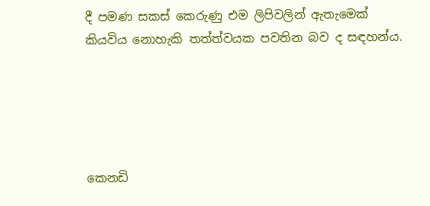දී පමණ සකස් කෙරුණු එම ලිපිවලින් ඇතැමෙක් කියවිය නොහැකි තත්ත්වයක පවතින බව ද සඳහන්ය.





කෙනඩි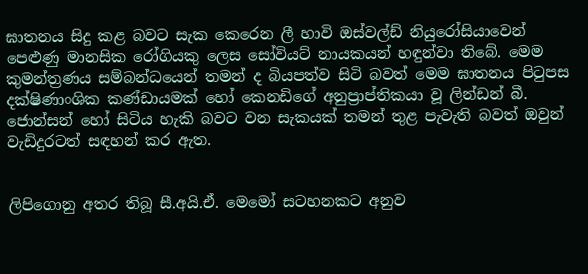ඝාතනය සිදු කළ බවට සැක කෙරෙන ලී හාවි ඔස්වල්ඩ් නියුරෝසියාවෙන් පෙළුණු මානසික රෝගියකු ලෙස සෝවියට් නායකයන් හඳුන්වා තිබේ. මෙම කුමන්ත්‍රණය සම්බන්ධයෙන් තමන් ද බියපත්ව සිටි බවත් මෙම ඝාතනය පිටුපස දක්ෂිණාංශික කණ්ඩායමක් හෝ කෙනඩිගේ අනුප්‍රාප්තිකයා වූ ලින්ඩන් බී. ජොන්සන් හෝ සිටිය හැකි බවට වන සැකයක් තමන් තුළ පැවැති බවත් ඔවුන් වැඩිදුරටත් සඳහන් කර ඇත.


ලිපිගොනු අතර තිබූ සී.අයි.ඒ. මෙමෝ සටහනකට අනුව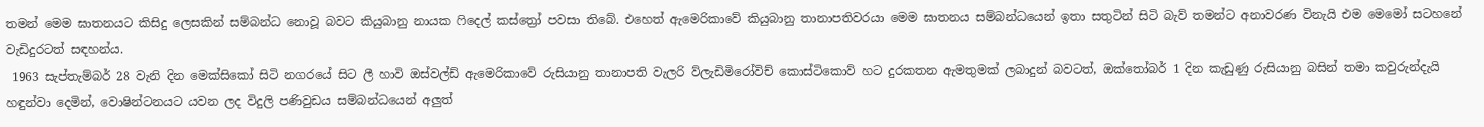තමන් මෙම ඝාතනයට කිසිදු ලෙසකින් සම්බන්ධ නොවූ බවට කියුබානු නායක ෆිදෙල් කස්ත්‍රෝ පවසා තිබේ. එහෙත් ඇමෙරිකාවේ කියුබානු තානාපතිවරයා මෙම ඝාතනය සම්බන්ධයෙන් ඉතා සතුටින් සිටි බැව් තමන්ට අනාවරණ විනැයි එම මෙමෝ සටහනේ වැඩිදුරටත් සඳහන්ය.
 1963 සැප්තැම්බර් 28 වැනි දින මෙක්සිකෝ සිටි නගරයේ සිට ලී හාවි ඔස්වල්ඩ් ඇමෙරිකාවේ රුසියානු තානාපති වැලරි ව්ලැඩිමිරෝවිච් කොස්ටිකොව් හට දුරකතන ඇමතුමක් ලබාදුන් බවටත්, ඔක්තෝබර් 1 දින කැඩුණු රුසියානු බසින් තමා කවුරුන්දැයි හඳුන්වා දෙමින්, වොෂින්ටනයට යවන ලද විදුලි පණිවුඩය සම්බන්ධයෙන් අලුත්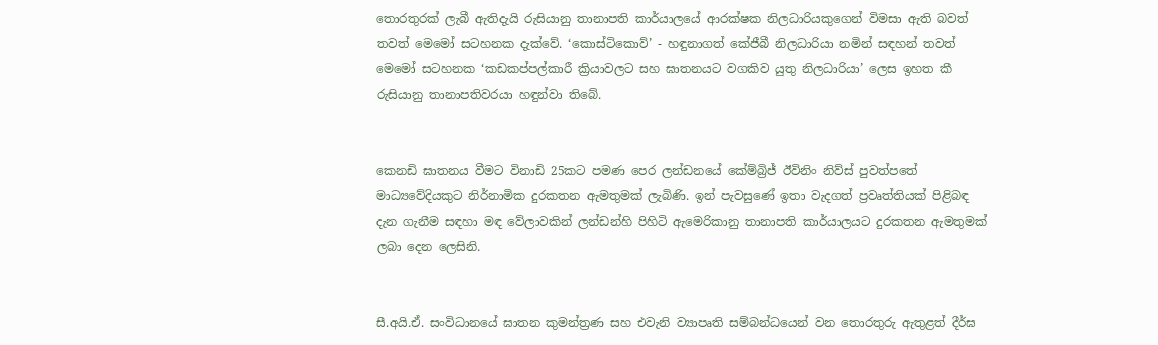තොරතුරක් ලැබී ඇතිදැයි රුසියානු තානාපති කාර්යාලයේ ආරක්ෂක නිලධාරියකුගෙන් විමසා ඇති බවත් තවත් මෙමෝ සටහනක දැක්වේ. ‘කොස්ටිකොව්’ - හඳුනාගත් කේජීබී නිලධාරියා නමින් සඳහන් තවත් මෙමෝ සටහනක ‘කඩකප්පල්කාරී ක්‍රියාවලට සහ ඝාතනයට වගකිව යුතු නිලධාරියා’ ලෙස ඉහත කී රුසියානු තානාපතිවරයා හඳුන්වා තිබේ.


කෙනඩි ඝාතනය වීමට විනාඩි 25කට පමණ පෙර ලන්ඩනයේ කේම්බ්‍රිජ් ඊවිනිං නිව්ස් පුවත්පතේ මාධ්‍යවේදියකුට නිර්නාමික දුරකතන ඇමතුමක් ලැබිණි. ඉන් පැවසුණේ ඉතා වැදගත් ප්‍රවෘත්තියක් පිළිබඳ දැන ගැනීම සඳහා මඳ වේලාවකින් ලන්ඩන්හි පිහිටි ඇමෙරිකානු තානාපති කාර්යාලයට දුරකතන ඇමතුමක් ලබා දෙන ලෙසිනි.


සී.අයි.ඒ. සංවිධානයේ ඝාතන කුමන්ත්‍රණ සහ එවැනි ව්‍යාපෘති සම්බන්ධයෙන් වන තොරතුරු ඇතුළත් දීර්ඝ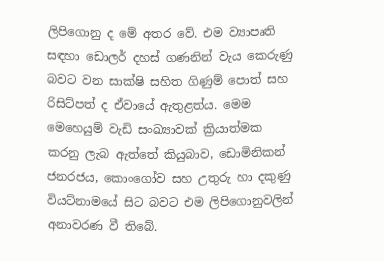ලිපිගොනු ද මේ අතර වේ. එම ව්‍යාපෘති සඳහා ඩොලර් දහස් ගණනින් වැය කෙරුණු බවට වන සාක්ෂි සහිත ගිණුම් පොත් සහ රිසිට්පත් ද ඒවායේ ඇතුළත්ය. මෙම මෙහෙයුම් වැඩි සංඛ්‍යාවක් ක්‍රියාත්මක කරනු ලැබ ඇත්තේ කියුබාව, ඩොමිනිකන් ජනරජය, කොංගෝව සහ උතුරු හා දකුණු වියට්නාමයේ සිට බවට එම ලිපිගොනුවලින් අනාවරණ වී තිබේ.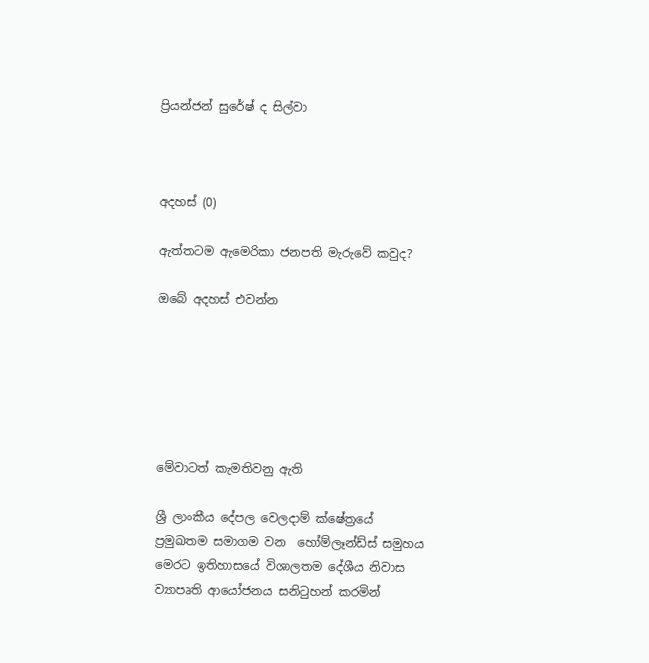ප්‍රියන්ජන් සුරේෂ් ද සිල්වා



අදහස් (0)

ඇත්තටම ඇමෙරිකා ජනපති මැරුවේ කවුද?

ඔබේ අදහස් එවන්න






මේවාටත් කැමතිවනු ඇති

ශ්‍රී ලාංකීය දේපල වෙලදාම් ක්ෂේත්‍රයේ ප්‍රමුඛතම සමාගම වන  හෝම්ලෑන්ඩ්ස් සමුහය මෙරට ඉතිහාසයේ විශාලතම දේශීය නිවාස ව්‍යාපෘති ආයෝජනය සනිටුහන් කරමින්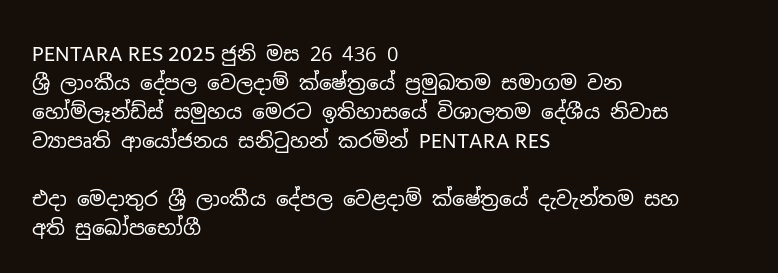PENTARA RES 2025 ජුනි මස 26 436 0
ශ්‍රී ලාංකීය දේපල වෙලදාම් ක්ෂේත්‍රයේ ප්‍රමුඛතම සමාගම වන හෝම්ලෑන්ඩ්ස් සමුහය මෙරට ඉතිහාසයේ විශාලතම දේශීය නිවාස ව්‍යාපෘති ආයෝජනය සනිටුහන් කරමින් PENTARA RES

එදා මෙදාතුර ශ්‍රී ලාංකීය දේපල වෙළදාම් ක්ෂේත්‍රයේ දැවැන්තම සහ අති සුඛෝපභෝගී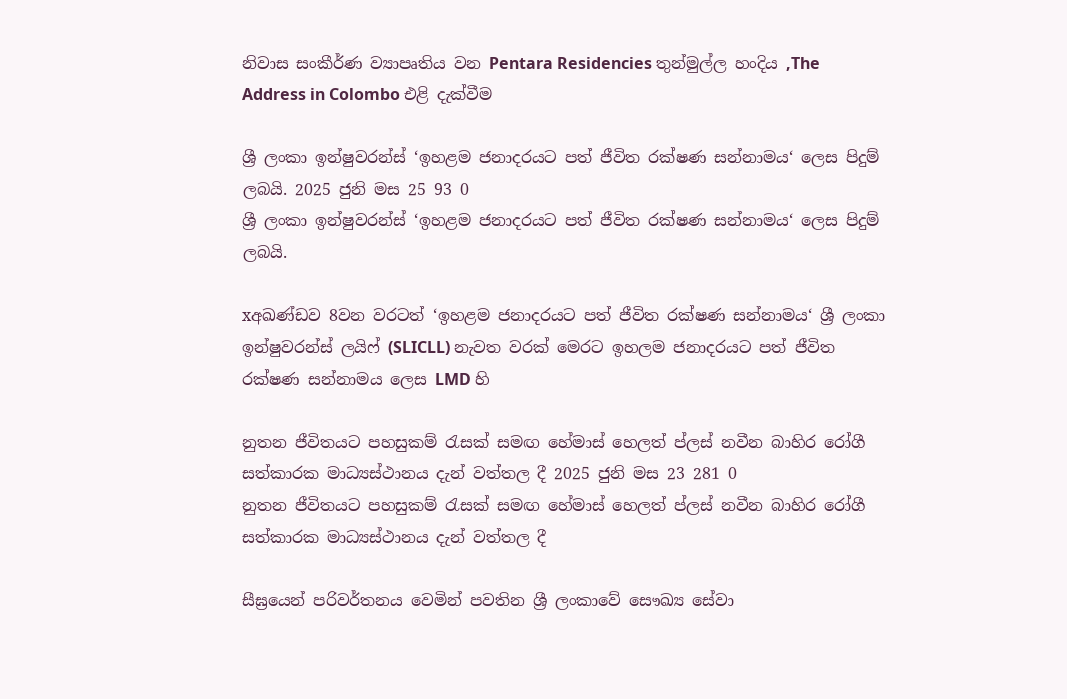නිවාස සංකීර්ණ ව්‍යාපෘතිය වන Pentara Residencies තුන්මුල්ල හංදිය ,The Address in Colombo එළි දැක්වීම

ශ්‍රී ලංකා ඉන්ෂුවරන්ස් ‘ඉහළම ජනාදරයට පත් ජීවිත රක්ෂණ සන්නාමය‘ ලෙස පිදුම් ලබයි. 2025 ජුනි මස 25 93 0
ශ්‍රී ලංකා ඉන්ෂුවරන්ස් ‘ඉහළම ජනාදරයට පත් ජීවිත රක්ෂණ සන්නාමය‘ ලෙස පිදුම් ලබයි.

xඅඛණ්ඩව 8වන වරටත් ‘ඉහළම ජනාදරයට පත් ජීවිත රක්ෂණ සන්නාමය‘ ශ්‍රී ලංකා ඉන්ෂුවරන්ස් ලයිෆ් (SLICLL) නැවත වරක් මෙරට ඉහලම ජනාදරයට පත් ජීවිත රක්ෂණ සන්නාමය ලෙස LMD හි

නුතන ජීවිතයට පහසුකම් රැසක් සමඟ හේමාස් හෙලත් ප්ලස් නවීන බාහිර රෝගී සත්කාරක මාධ්‍යස්ථානය දැන් වත්තල දී 2025 ජුනි මස 23 281 0
නුතන ජීවිතයට පහසුකම් රැසක් සමඟ හේමාස් හෙලත් ප්ලස් නවීන බාහිර රෝගී සත්කාරක මාධ්‍යස්ථානය දැන් වත්තල දී

සීඝ්‍රයෙන් පරිවර්තනය වෙමින් පවතින ශ්‍රී ලංකාවේ සෞඛ්‍ය සේවා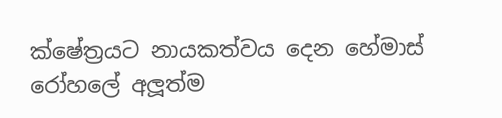ක්ෂේත්‍රයට නායකත්වය දෙන හේමාස් රෝහලේ අලූත්ම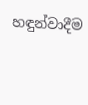හඳුන්වාදීම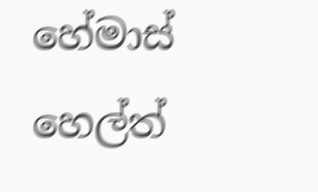හේමාස් හෙල්ත්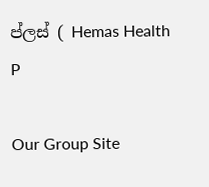ප්ලස් ( Hemas Health P

Our Group Site